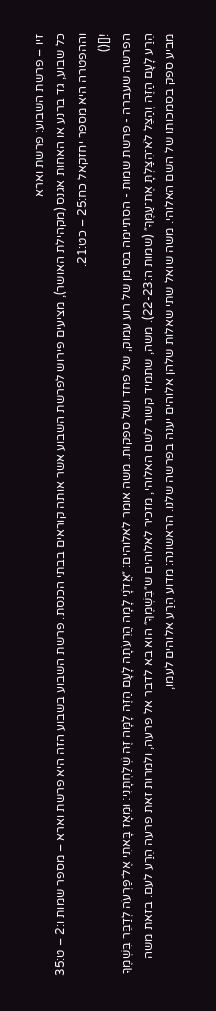זיו – פרשת השבוע: פרשת וארא
כל שבוע, גד ברנע או האחות אגנס (מקהילת האושר), מציעים פירוש לפרשת השבוע אשר אותה קוראים בבתי הכנסת. פרשת השבוע בשבוע הזה היא פרשת וארא – מספר שמות ו:2 – ט:35 וההפטרה היא מספר יחזקאל כח:25 – כט:21.
![]()
הפרשה שעברה - פרשת שמות - הסתיימה בסימן של רוע עמוק, של פחד ושל ספקות. משה אומר לאלוהים: ״אֲדֹנָי לָמָה הֲרֵעֹתָה לָעָם הַזֶּה לָמָּה זֶּה שְׁלַחְתָּנִי׃ וּמֵאָז בָּאתִי אֶל־פַּרְעֹה לְדַבֵּר בִּשְׁמֶךָ הֵרַע לָעָם הַזֶּה וְהַצֵּל לֹא־הִצַּלְתָּ אֶת־עַמֶּךָ״ (שמות ה:22-23). משה, שתמיד קשור לשם האלוהי, מזכיר לאלוהים ש״בִּשְׁמֶךָ״ הוא בא לדבר אל פרעה, ולמרות זאת פרעה הֵרַע לעם. בזאת משה מביע ספק בסמכותו של השם האלוהי. משה שואל שתי שאלות שלהן אלוהים יענה בפרשה שלנו. הראשונה: מדוע הֵרַע אלוהים לעמו,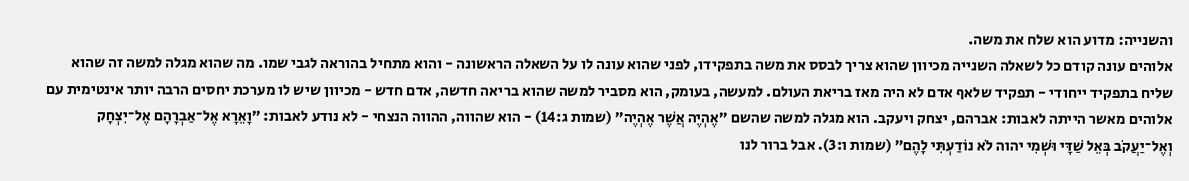והשנייה: מדוע הוא שלח את משה.
אלוהים עונה קודם כל לשאלה השנייה מכיוון שהוא צריך לבסס את משה בתפקידו, לפני שהוא עונה לו על השאלה הראשונה - והוא מתחיל בהוראה לגבי שמו. מה שהוא מגלה למשה זה שהוא שליח בתפקיד ייחודי - תפקיד שלאף אדם לא היה מאז בריאת העולם. למעשה, בעומק, הוא מסביר למשה שהוא בריאה חדשה, אדם חדש - מכיוון שיש לו מערכת יחסים הרבה יותר אינטימית עם אלוהים מאשר הייתה לאבות: אברהם, יצחק ויעקב. הוא מגלה למשה שהשם ״אֶהְיֶה אֲשֶׁר אֶהְיֶה״ (שמות ג:14) - הוא שהווה, ההווה הנצחי - לא נודע לאבות: ״וָאֵרָא אֶל־אַבְרָהָם אֶל־יִצְחָק וְאֶל־יַעֲקֹב בְּאֵל שַׁדָּי וּשְׁמִי יהוה לֹא נוֹדַעְתִּי לָהֶם״ (שמות ו:3). אבל ברור לנו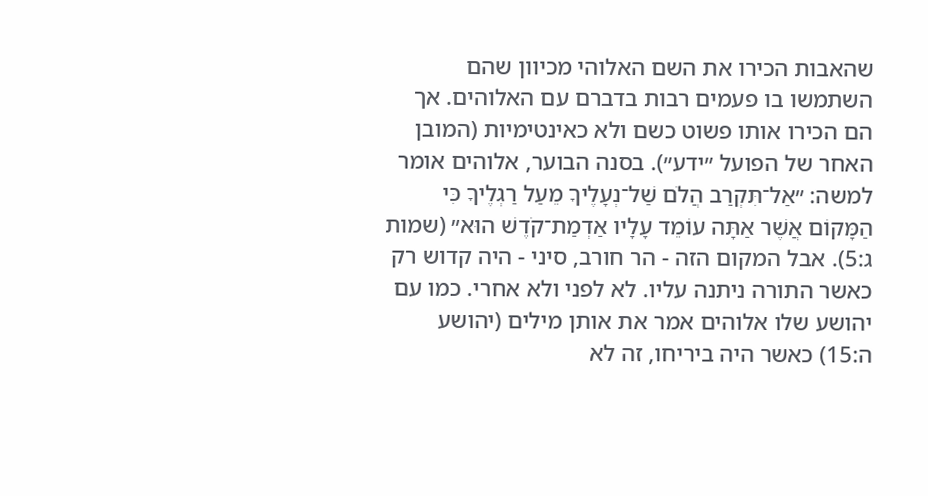שהאבות הכירו את השם האלוהי מכיוון שהם השתמשו בו פעמים רבות בדברם עם האלוהים. אך הם הכירו אותו פשוט כשם ולא כאינטימיות (המובן האחר של הפועל ״ידע״). בסנה הבוער, אלוהים אומר למשה: ״אַל־תִּקְרַב הֲלֹם שַׁל־נְעָלֶיךָ מֵעַל רַגְלֶיךָ כִּי הַמָּקוֹם אֲשֶׁר אַתָּה עוֹמֵד עָלָיו אַדְמַת־קֹדֶשׁ הוּא״ (שמות ג:5). אבל המקום הזה - הר חורב, סיני - היה קדוש רק כאשר התורה ניתנה עליו. לא לפני ולא אחרי. כמו עם יהושע שלו אלוהים אמר את אותן מילים (יהושע ה:15) כאשר היה ביריחו, זה לא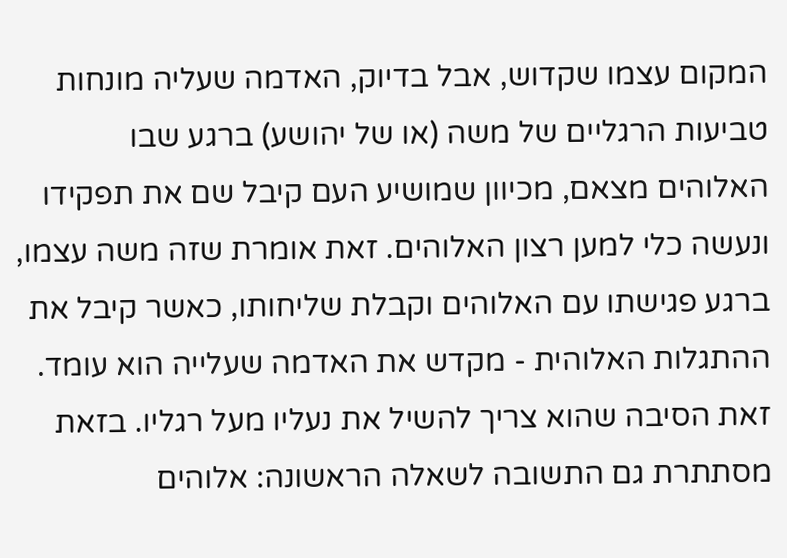המקום עצמו שקדוש, אבל בדיוק, האדמה שעליה מונחות טביעות הרגליים של משה (או של יהושע) ברגע שבו האלוהים מצאם, מכיוון שמושיע העם קיבל שם את תפקידו ונעשה כלי למען רצון האלוהים. זאת אומרת שזה משה עצמו, ברגע פגישתו עם האלוהים וקבלת שליחותו, כאשר קיבל את ההתגלות האלוהית - מקדש את האדמה שעלייה הוא עומד. זאת הסיבה שהוא צריך להשיל את נעליו מעל רגליו. בזאת מסתתרת גם התשובה לשאלה הראשונה: אלוהים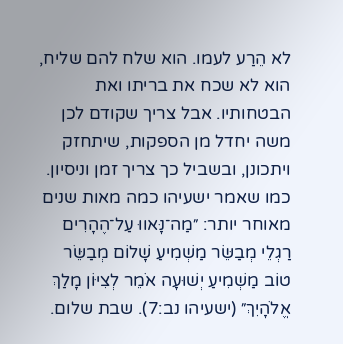לא הֵרַע לעמו. הוא שלח להם שליח, הוא לא שכח את בריתו ואת הבטחותיו. אבל צריך שקודם לכן משה יחדל מן הספקות, שיתחזק ויתכונן, ובשביל כך צריך זמן וניסיון. כמו שאמר ישעיהו כמה מאות שנים מאוחר יותר: ״מַה־נָּאווּ עַל־הֶהָרִים רַגְלֵי מְבַשֵּׂר מַשְׁמִיעַ שָׁלוֹם מְבַשֵּׂר טוֹב מַשְׁמִיעַ יְשׁוּעָה אֹמֵר לְצִיּוֹן מָלַךְ אֱלֹהָיִךְ״ (ישעיהו נב:7). שבת שלום.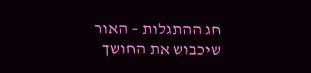חג ההתגלות – האור שיכבוש את החושך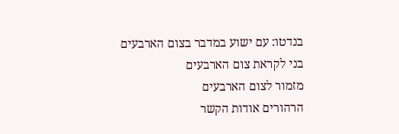בנדטו: עם ישוע במדבר בצום הארבעים
בני לקראת צום הארבעים
מזמור לצום הארבעים
הרהורים אודות הקשר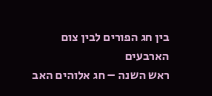בין חג הפורים לבין צום הארבעים
ראש השנה – חג אלוהים האב